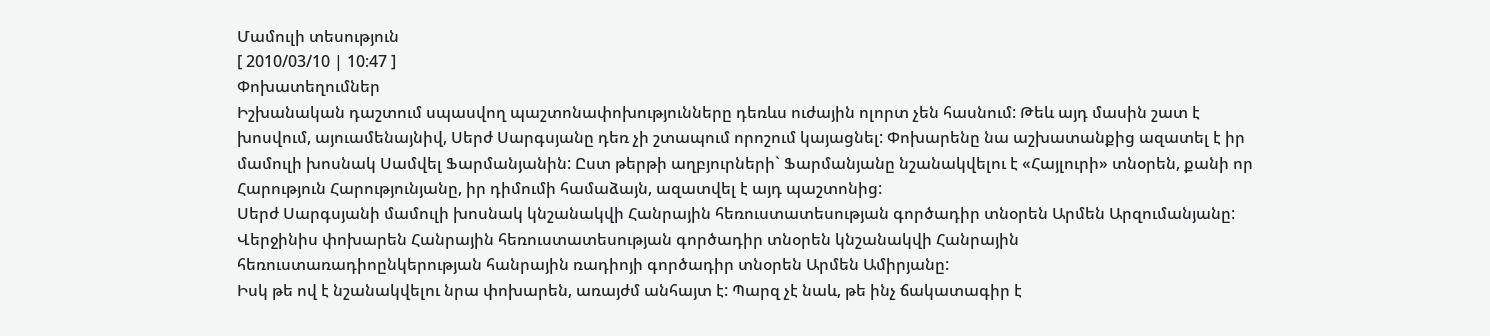Մամուլի տեսություն
[ 2010/03/10 | 10:47 ]
Փոխատեղումներ
Իշխանական դաշտում սպասվող պաշտոնափոխությունները դեռևս ուժային ոլորտ չեն հասնում: Թեև այդ մասին շատ է խոսվում, այուամենայնիվ, Սերժ Սարգսյանը դեռ չի շտապում որոշում կայացնել: Փոխարենը նա աշխատանքից ազատել է իր մամուլի խոսնակ Սամվել Ֆարմանյանին: Ըստ թերթի աղբյուրների` Ֆարմանյանը նշանակվելու է «Հայլուրի» տնօրեն, քանի որ Հարություն Հարությունյանը, իր դիմումի համաձայն, ազատվել է այդ պաշտոնից:
Սերժ Սարգսյանի մամուլի խոսնակ կնշանակվի Հանրային հեռուստատեսության գործադիր տնօրեն Արմեն Արզումանյանը: Վերջինիս փոխարեն Հանրային հեռուստատեսության գործադիր տնօրեն կնշանակվի Հանրային հեռուստառադիոընկերության հանրային ռադիոյի գործադիր տնօրեն Արմեն Ամիրյանը:
Իսկ թե ով է նշանակվելու նրա փոխարեն, առայժմ անհայտ է: Պարզ չէ նաև, թե ինչ ճակատագիր է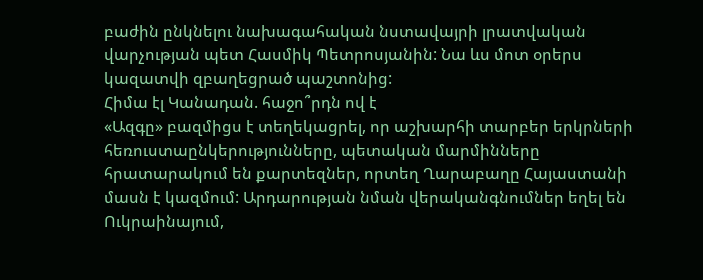բաժին ընկնելու նախագահական նստավայրի լրատվական վարչության պետ Հասմիկ Պետրոսյանին: Նա ևս մոտ օրերս կազատվի զբաղեցրած պաշտոնից:
Հիմա էլ Կանադան. հաջո՞րդն ով է
«Ազգը» բազմիցս է տեղեկացրել, որ աշխարհի տարբեր երկրների հեռուստաընկերությունները, պետական մարմինները հրատարակում են քարտեզներ, որտեղ Ղարաբաղը Հայաստանի մասն է կազմում: Արդարության նման վերականգնումներ եղել են Ուկրաինայում,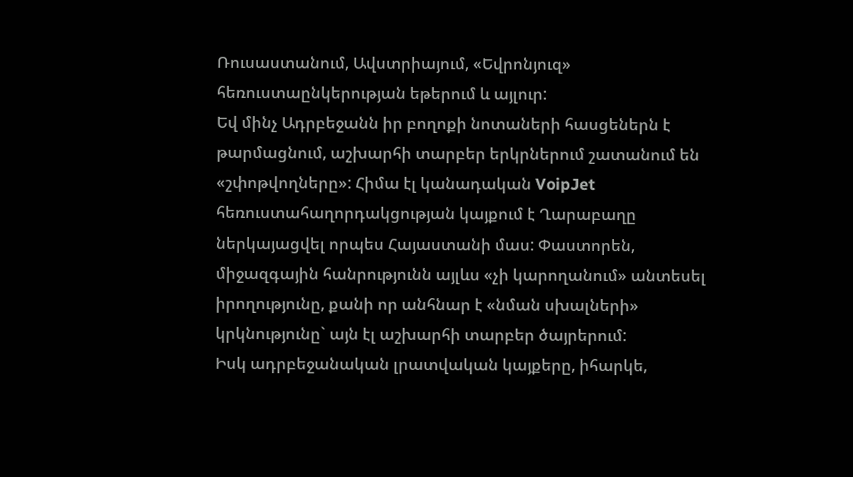Ռուսաստանում, Ավստրիայում, «Եվրոնյուզ» հեռուստաընկերության եթերում և այլուր:
Եվ մինչ Ադրբեջանն իր բողոքի նոտաների հասցեներն է թարմացնում, աշխարհի տարբեր երկրներում շատանում են «շփոթվողները»: Հիմա էլ կանադական VoipJet հեռուստահաղորդակցության կայքում է Ղարաբաղը ներկայացվել որպես Հայաստանի մաս: Փաստորեն, միջազգային հանրությունն այլևս «չի կարողանում» անտեսել իրողությունը, քանի որ անհնար է «նման սխալների» կրկնությունը` այն էլ աշխարհի տարբեր ծայրերում:
Իսկ ադրբեջանական լրատվական կայքերը, իհարկե,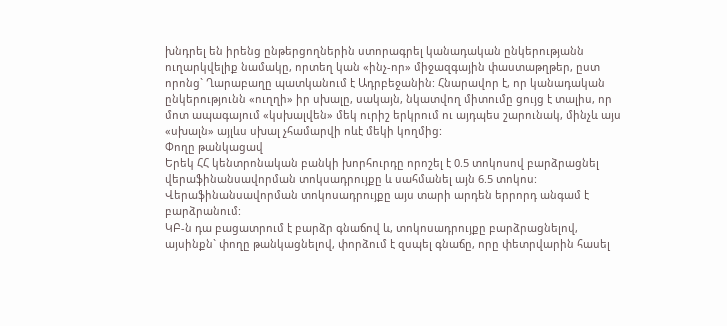խնդրել են իրենց ընթերցողներին ստորագրել կանադական ընկերությանն ուղարկվելիք նամակը, որտեղ կան «ինչ-որ» միջազգային փաստաթղթեր, ըստ որոնց` Ղարաբաղը պատկանում է Ադրբեջանին: Հնարավոր է, որ կանադական ընկերությունն «ուղղի» իր սխալը, սակայն, նկատվող միտումը ցույց է տալիս, որ մոտ ապագայում «կսխալվեն» մեկ ուրիշ երկրում ու այդպես շարունակ, մինչև այս «սխալն» այլևս սխալ չհամարվի ոևէ մեկի կողմից:
Փողը թանկացավ
Երեկ ՀՀ կենտրոնական բանկի խորհուրդը որոշել է 0.5 տոկոսով բարձրացնել վերաֆինանսավորման տոկսադրույքը և սահմանել այն 6.5 տոկոս: Վերաֆինանսավորման տոկոսադրույքը այս տարի արդեն երրորդ անգամ է բարձրանում:
ԿԲ-ն դա բացատրում է բարձր գնաճով և, տոկոսադրույքը բարձրացնելով, այսինքն` փողը թանկացնելով, փորձում է զսպել գնաճը, որը փետրվարին հասել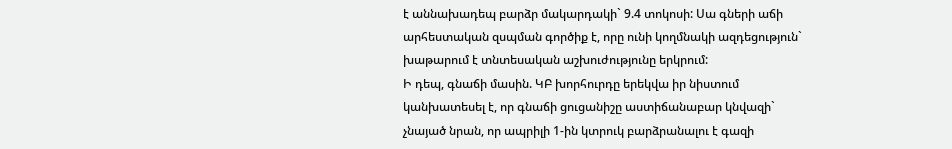է աննախադեպ բարձր մակարդակի` 9.4 տոկոսի: Սա գների աճի արհեստական զսպման գործիք է, որը ունի կողմնակի ազդեցություն` խաթարում է տնտեսական աշխուժությունը երկրում:
Ի դեպ, գնաճի մասին. ԿԲ խորհուրդը երեկվա իր նիստում կանխատեսել է, որ գնաճի ցուցանիշը աստիճանաբար կնվազի` չնայած նրան, որ ապրիլի 1-ին կտրուկ բարձրանալու է գազի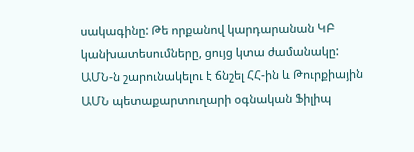սակագինը: Թե որքանով կարդարանան ԿԲ կանխատեսումները, ցույց կտա ժամանակը:
ԱՄՆ-ն շարունակելու է ճնշել ՀՀ-ին և Թուրքիային
ԱՄՆ պետաքարտուղարի օգնական Ֆիլիպ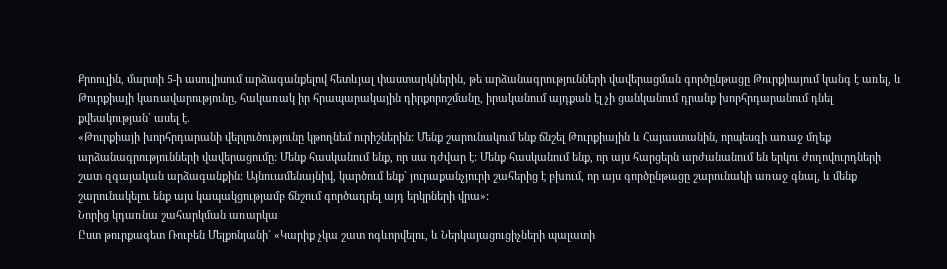Քրոուլին, մարտի 5-ի ասուլիսում արձագանքելով հետևյալ փաստարկներին, թե արձանագրությունների վավերացման գործընթացը Թուրքիայում կանգ է առել, և Թուրքիայի կառավարությունը, հակառակ իր հրապարակային դիրքորոշմանը, իրականում այդքան էլ չի ցանկանում դրանք խորհրդարանում դնել քվեակության` ասել է.
«Թուրքիայի խորհրդարանի վերլուծությունը կթողնեմ ուրիշներին: Մենք շարունակում ենք ճնշել Թուրքիային և Հայաստանին, որպեսզի առաջ մղեք արձանագրությունների վավերացումը: Մենք հասկանում ենք, որ սա դժվար է: Մենք հասկանում ենք, որ այս հարցերն արժանանում են երկու ժողովուրդների շատ զգայական արձագանքին: Այնուամենայնիվ, կարծում ենք` յուրաքանչյուրի շահերից է բխում, որ այս գործընթացը շարունակի առաջ գնալ, և մենք շարունակելու ենք այս կապակցությամբ ճնշում գործադրել այդ երկրների վրա»:
Նորից կդառնա շահարկման առարկա
Ըստ թուրքագետ Ռուբեն Մելքոնյանի` «Կարիք չկա շատ ոգևորվելու, և Ներկայացուցիչների պալատի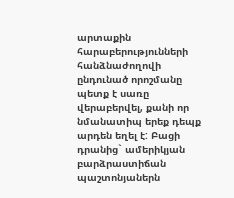արտաքին հարաբերությունների հանձնաժողովի ընդունած որոշմանը պետք է սառը վերաբերվել, քանի որ նմանատիպ երեք դեպք արդեն եղել է: Բացի դրանից` ամերիկյան բարձրաստիճան պաշտոնյաներն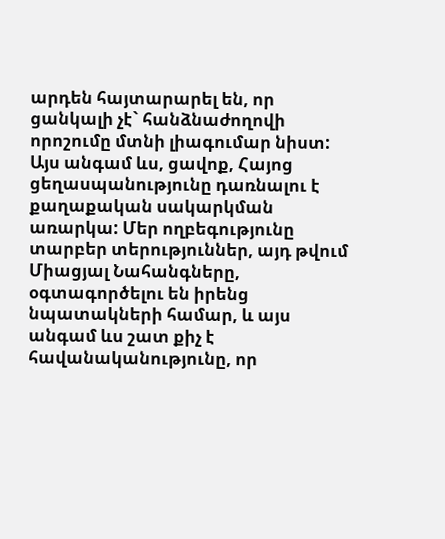արդեն հայտարարել են, որ ցանկալի չէ` հանձնաժողովի որոշումը մտնի լիագումար նիստ:
Այս անգամ ևս, ցավոք, Հայոց ցեղասպանությունը դառնալու է քաղաքական սակարկման առարկա: Մեր ողբեգությունը տարբեր տերություններ, այդ թվում Միացյալ Նահանգները, օգտագործելու են իրենց նպատակների համար, և այս անգամ ևս շատ քիչ է հավանականությունը, որ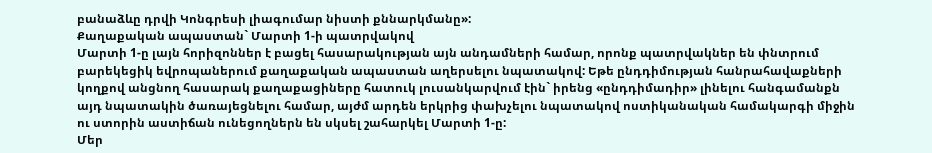բանաձևը դրվի Կոնգրեսի լիագումար նիստի քննարկմանը»:
Քաղաքական ապաստան` Մարտի 1-ի պատրվակով
Մարտի 1-ը լայն հորիզոններ է բացել հասարակության այն անդամների համար, որոնք պատրվակներ են փնտրում բարեկեցիկ եվրոպաներում քաղաքական ապաստան աղերսելու նպատակով: Եթե ընդդիմության հանրահավաքների կողքով անցնող հասարակ քաղաքացիները հատուկ լուսանկարվում էին` իրենց «ընդդիմադիր» լինելու հանգամանքն այդ նպատակին ծառայեցնելու համար, այժմ արդեն երկրից փախչելու նպատակով ոստիկանական համակարգի միջին ու ստորին աստիճան ունեցողներն են սկսել շահարկել Մարտի 1-ը:
Մեր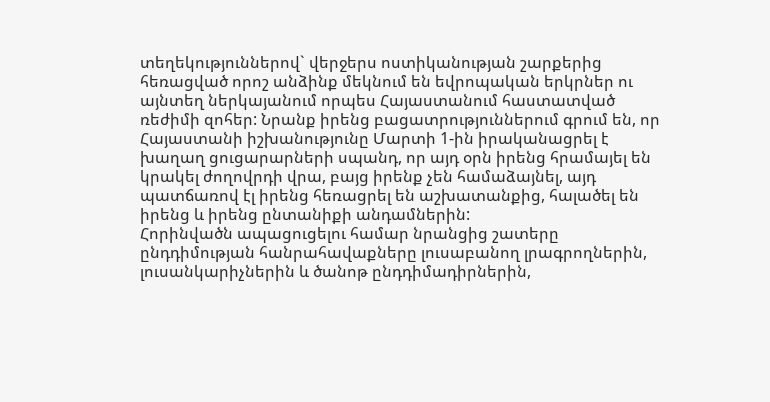տեղեկություններով` վերջերս ոստիկանության շարքերից հեռացված որոշ անձինք մեկնում են եվրոպական երկրներ ու այնտեղ ներկայանում որպես Հայաստանում հաստատված ռեժիմի զոհեր: Նրանք իրենց բացատրություններում գրում են, որ Հայաստանի իշխանությունը Մարտի 1-ին իրականացրել է խաղաղ ցուցարարների սպանդ, որ այդ օրն իրենց հրամայել են կրակել ժողովրդի վրա, բայց իրենք չեն համաձայնել, այդ պատճառով էլ իրենց հեռացրել են աշխատանքից, հալածել են իրենց և իրենց ընտանիքի անդամներին:
Հորինվածն ապացուցելու համար նրանցից շատերը ընդդիմության հանրահավաքները լուսաբանող լրագրողներին, լուսանկարիչներին և ծանոթ ընդդիմադիրներին,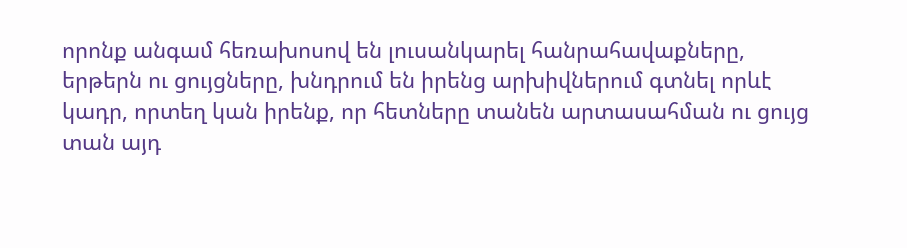որոնք անգամ հեռախոսով են լուսանկարել հանրահավաքները, երթերն ու ցույցները, խնդրում են իրենց արխիվներում գտնել որևէ կադր, որտեղ կան իրենք, որ հետները տանեն արտասահման ու ցույց տան այդ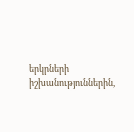երկրների իշխանություններին,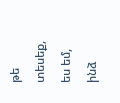թե տեսեք, ես եմ, ինձ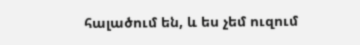հալածում են, և ես չեմ ուզում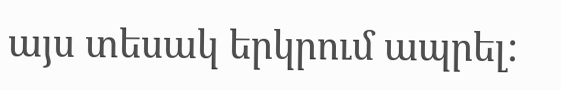այս տեսակ երկրում ապրել: